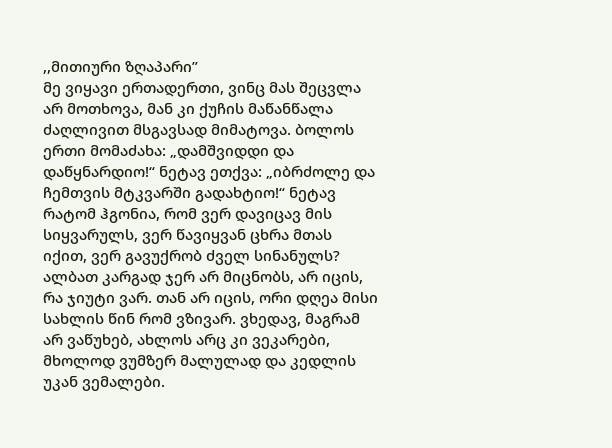,,მითიური ზღაპარი”
მე ვიყავი ერთადერთი, ვინც მას შეცვლა არ მოთხოვა, მან კი ქუჩის მაწანწალა ძაღლივით მსგავსად მიმატოვა. ბოლოს ერთი მომაძახა: „დამშვიდდი და დაწყნარდიო!“ ნეტავ ეთქვა: „იბრძოლე და ჩემთვის მტკვარში გადახტიო!“ ნეტავ რატომ ჰგონია, რომ ვერ დავიცავ მის სიყვარულს, ვერ წავიყვან ცხრა მთას იქით, ვერ გავუქრობ ძველ სინანულს? ალბათ კარგად ჯერ არ მიცნობს, არ იცის, რა ჯიუტი ვარ. თან არ იცის, ორი დღეა მისი სახლის წინ რომ ვზივარ. ვხედავ, მაგრამ არ ვაწუხებ, ახლოს არც კი ვეკარები, მხოლოდ ვუმზერ მალულად და კედლის უკან ვემალები.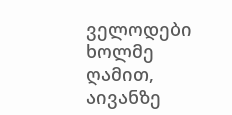ველოდები ხოლმე ღამით, აივანზე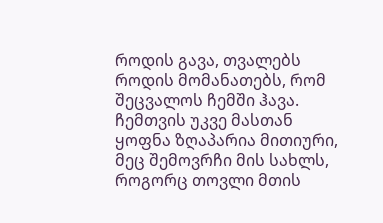როდის გავა, თვალებს როდის მომანათებს, რომ შეცვალოს ჩემში ჰავა. ჩემთვის უკვე მასთან ყოფნა ზღაპარია მითიური, მეც შემოვრჩი მის სახლს, როგორც თოვლი მთის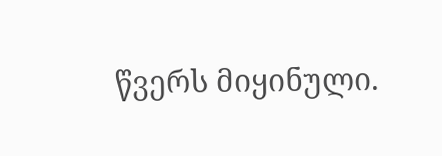წვერს მიყინული.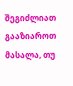შეგიძლიათ გააზიაროთ მასალა, თუ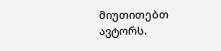მიუთითებთ ავტორს.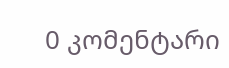0 კომენტარი